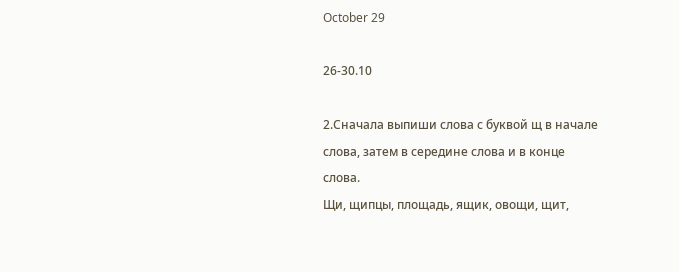October 29

26-30.10

2.Сначала выпиши слова с буквой щ в начале слова, затем в середине слова и в конце слова.
Щи, щипцы, площадь, ящик, овощи, щит,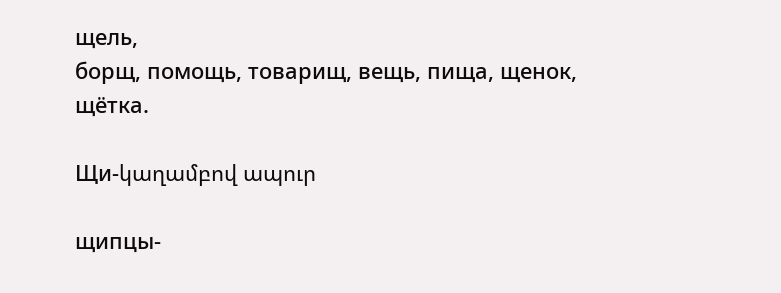щель,
борщ, помощь, товарищ, вещь, пища, щенок, щётка.

Щи-կաղամբով ապուր

щипцы-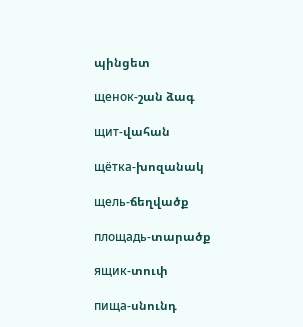պինցետ

щенок-շան ձագ

щит-վահան

щётка-խոզանակ

щель-ճեղվածք

площадь-տարածք

ящик-տուփ

пища-սնունդ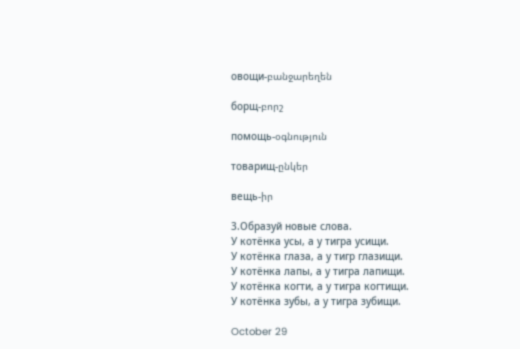овощи-բանջարեղեն

борщ-բորշ

помощь-օգնություն

товарищ-ընկեր

вещь-իր

3.Образуй новые слова.
У котёнка усы, а у тигра усищи.
У котёнка глаза, а у тигр глазищи.
У котёнка лапы, а у тигра лапищи.
У котёнка когти, а у тигра когтищи.
У котёнка зубы, а у тигра зубищи.

October 29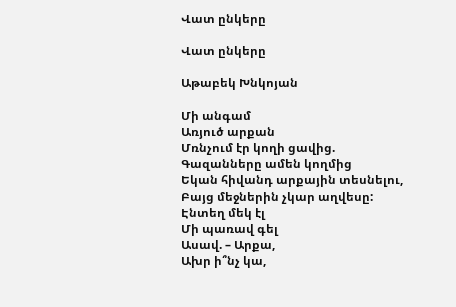Վատ ընկերը

Վատ ընկերը

Աթաբեկ Խնկոյան

Մի անգամ
Առյուծ արքան
Մռնչում էր կողի ցավից.
Գազանները ամեն կողմից
Եկան հիվանդ արքային տեսնելու,
Բայց մեջներին չկար աղվեսը:
Էնտեղ մեկ էլ
Մի պառավ գել
Ասավ. – Արքա,
Ախր ի՞նչ կա,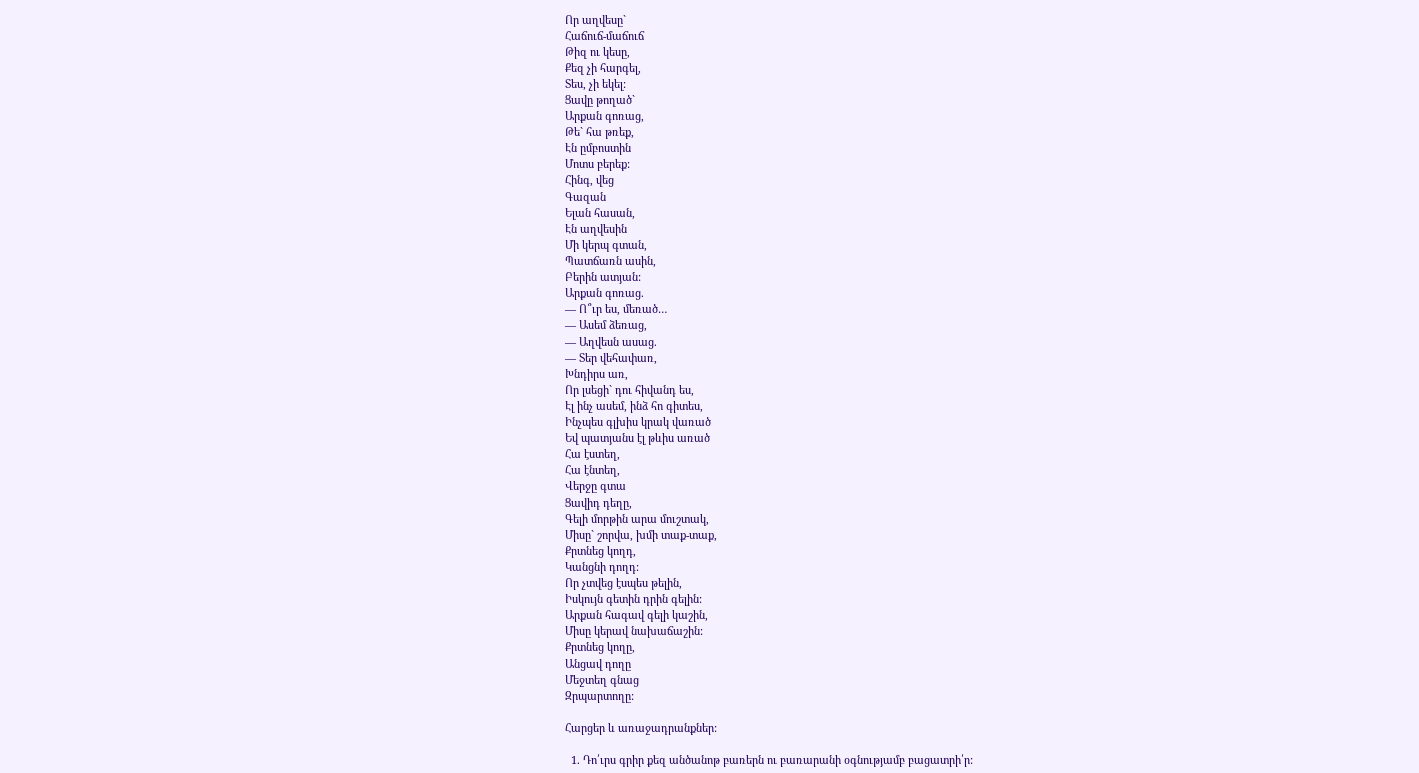Որ աղվեսը`
Հաճուճ-մաճուճ
Թիզ ու կեսը,
Քեզ չի հարգել,
Տես, չի եկել:
Ցավը թողած`
Արքան գոռաց,
Թե` հա թռեք,
Էն ըմբոստին
Մոտս բերեք:
Հինգ, վեց
Գազան
Ելան հասան,
Էն աղվեսին
Մի կերպ գտան,
Պատճառն ասին,
Բերին ատյան:
Արքան գոռաց.
— Ո՞ւր ես, մեռած…
— Ասեմ ձեռաց,
— Աղվեսն ասաց.
— Տեր վեհափառ,
Խնդիրս առ,
Որ լսեցի` դու հիվանդ ես,
Էլ ինչ ասեմ, ինձ հո գիտես,
Ինչպես գլխիս կրակ վառած
Եվ պատյանս էլ թևիս առած
Հա էստեղ,
Հա էնտեղ,
Վերջը գտա
Ցավիդ դեղը,
Գելի մորթին արա մուշտակ,
Միսը` շորվա, խմի տաք-տաք,
Քրտնեց կողդ,
Կանցնի դողդ:
Որ չտվեց էսպես թելին,
Իսկույն գետին դրին գելին:
Արքան հագավ գելի կաշին,
Միսը կերավ նախաճաշին:
Քրտնեց կողը,
Անցավ դողը
Մեջտեղ գնաց
Զրպարտողը:

Հարցեր և առաջադրանքներ:

  1. Դո՛ւրս գրիր քեզ անծանոթ բառերն ու բառարանի օգնությամբ բացատրի՛ր: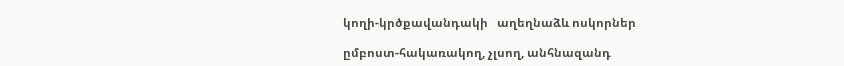կողի-կրծքավանդակի   աղեղնաձև ոսկորներ

ըմբոստ-հակառակող, չլսող, անհնազանդ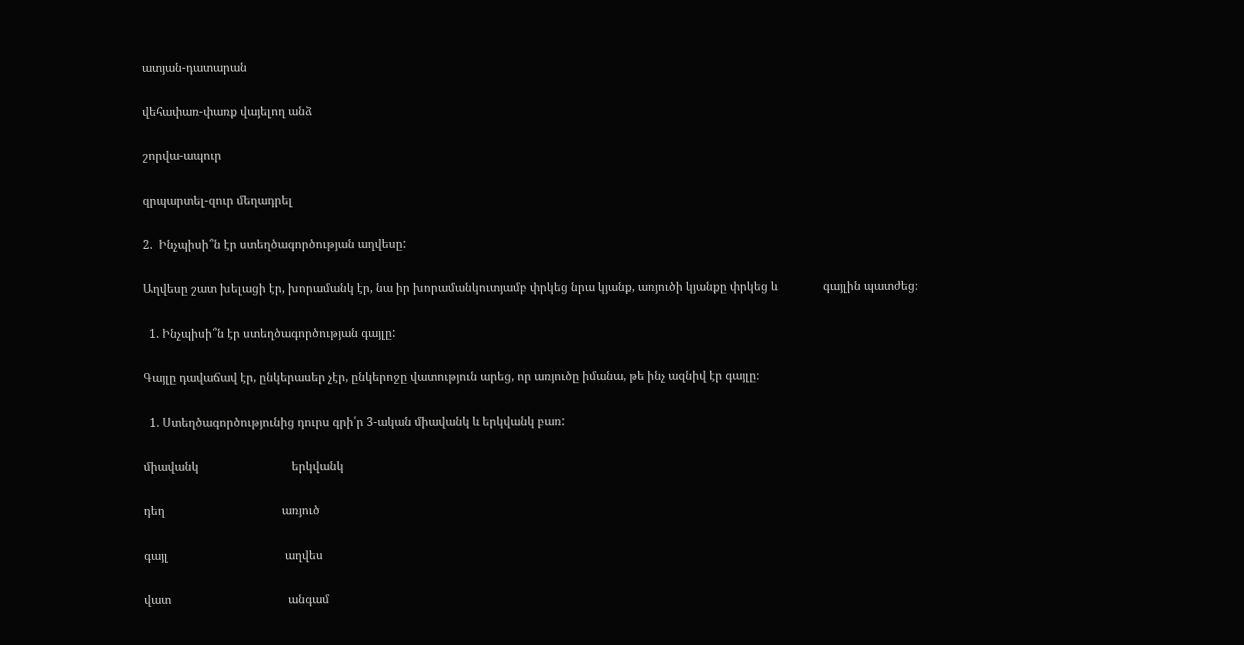ատյան-դատարան

վեհափառ-փառք վայելող անձ

շորվա-ապուր

զրպարտել-զուր մեղադրել

2.  Ինչպիսի՞ն էր ստեղծագործության աղվեսը:

Աղվեսը շատ խելացի էր, խորամանկ էր, նա իր խորամանկուտյամբ փրկեց նրա կյանք, առյուծի կյանքը փրկեց և               գայլին պատժեց։

  1. Ինչպիսի՞ն էր ստեղծագործության գայլը:

Գայլը դավաճավ էր, ընկերասեր չէր, ընկերոջը վատություն արեց, որ առյուծը իմանա, թե ինչ ազնիվ էր գայլը։

  1. Ստեղծագործությունից դուրս գրի՛ր 3-ական միավանկ և երկվանկ բառ:

միավանկ                               երկվանկ

դեղ                                       առյուծ

գայլ                                       աղվես

վատ                                       անգամ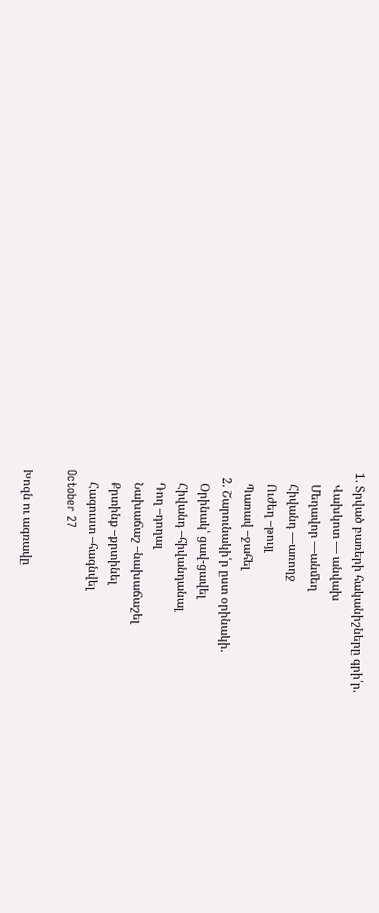1. Տրված բառերի հականիշները գրի՛ր.
    Վախկոտ — անվախ
    Մեղավոր —անմեղ
    Հիվանդ —առողջ
    Ուժեղ –թույլ
    Պառավ –ջահել
  2. Շարունակի՛ր ըստ օրինակի.
    Օրինակ՝ ցավ-ցավել
    Հիվանդ –հիվանդանալ
    Դող –դողալ
    Նախաճաշ –նախաճաշել
    Քրտինք –քրտինել
    Հագուստ –հագնվել
October 27

Խոզն ու ագռավը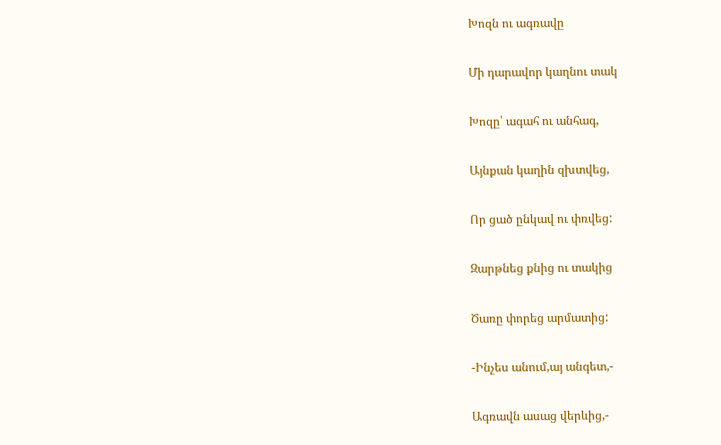Խոզն ու ագռավը

Մի դարավոր կաղնու տակ

Խոզը՝ ագահ ու անհագ,

Այնքան կաղին զխտվեց,

Որ ցած ընկավ ու փռվեց:

Զարթնեց քնից ու տակից

Ծառը փորեց արմատից:

-Ինչես անում,այ անգետ,-

Ագռավն ասաց վերևից,-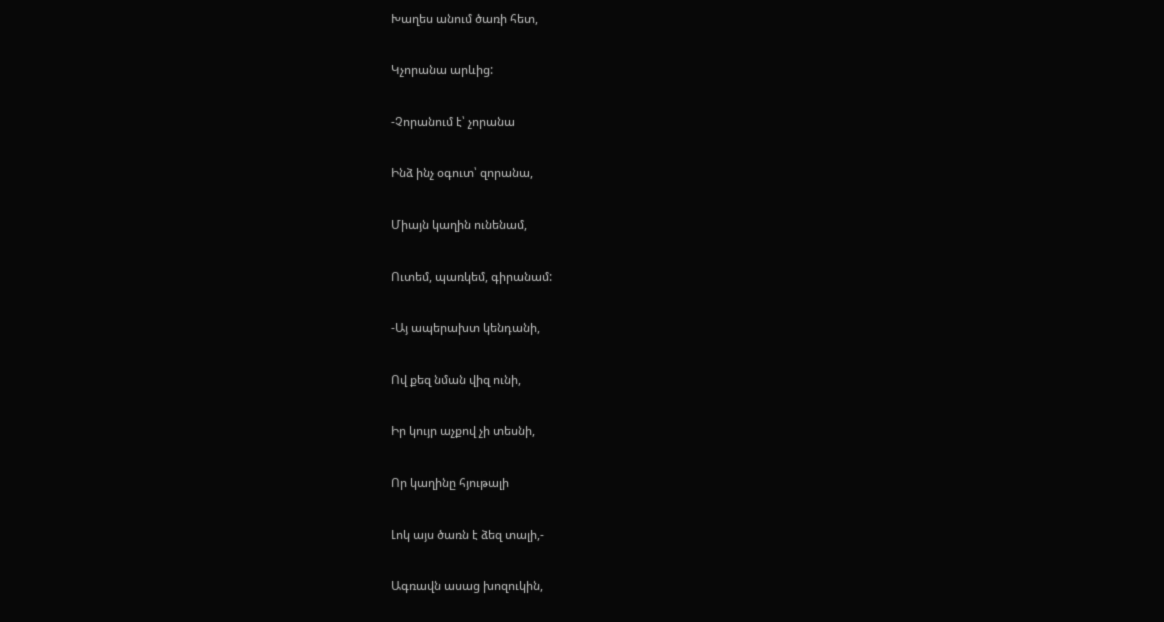Խաղես անում ծառի հետ,

Կչորանա արևից:

-Չորանում է՝ չորանա

Ինձ ինչ օգուտ՝ զորանա,

Միայն կաղին ունենամ,

Ուտեմ, պառկեմ, գիրանամ:

-Այ ապերախտ կենդանի,

Ով քեզ նման վիզ ունի,

Իր կույր աչքով չի տեսնի,

Որ կաղինը հյութալի

Լոկ այս ծառն է ձեզ տալի,-

Ագռավն ասաց խոզուկին,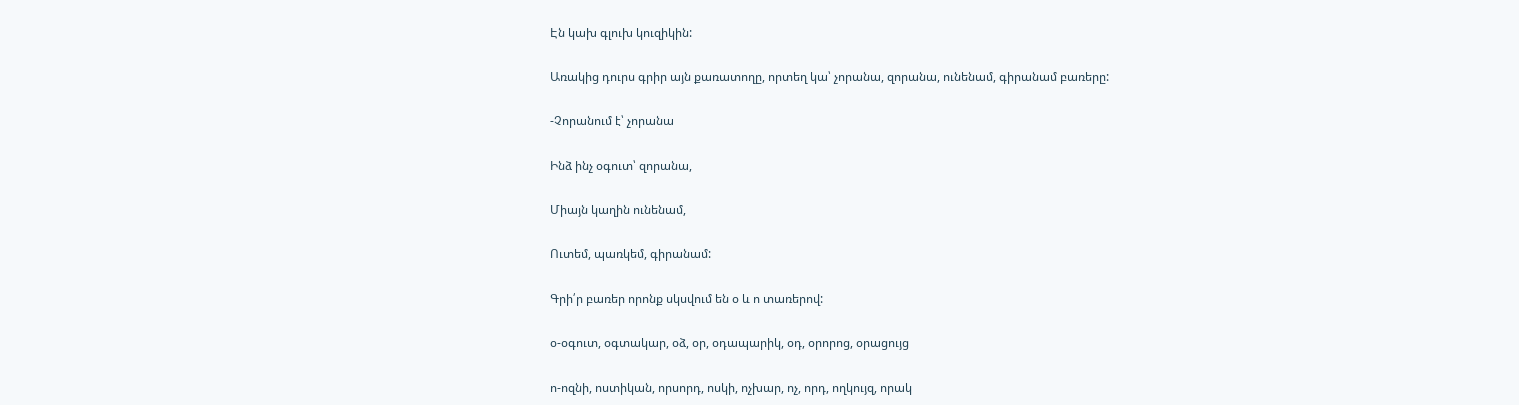Էն կախ գլուխ կուզիկին:

Առակից դուրս գրիր այն քառատողը, որտեղ կա՝ չորանա, զորանա, ունենամ, գիրանամ բառերը:

-Չորանում է՝ չորանա

Ինձ ինչ օգուտ՝ զորանա,

Միայն կաղին ունենամ,

Ուտեմ, պառկեմ, գիրանամ:

Գրի՛ր բառեր որոնք սկսվում են օ և ո տառերով:

օ-օգուտ, օգտակար, օձ, օր, օդապարիկ, օդ, օրորոց, օրացույց

ո-ոզնի, ոստիկան, որսորդ, ոսկի, ոչխար, ոչ, որդ, ողկույզ, որակ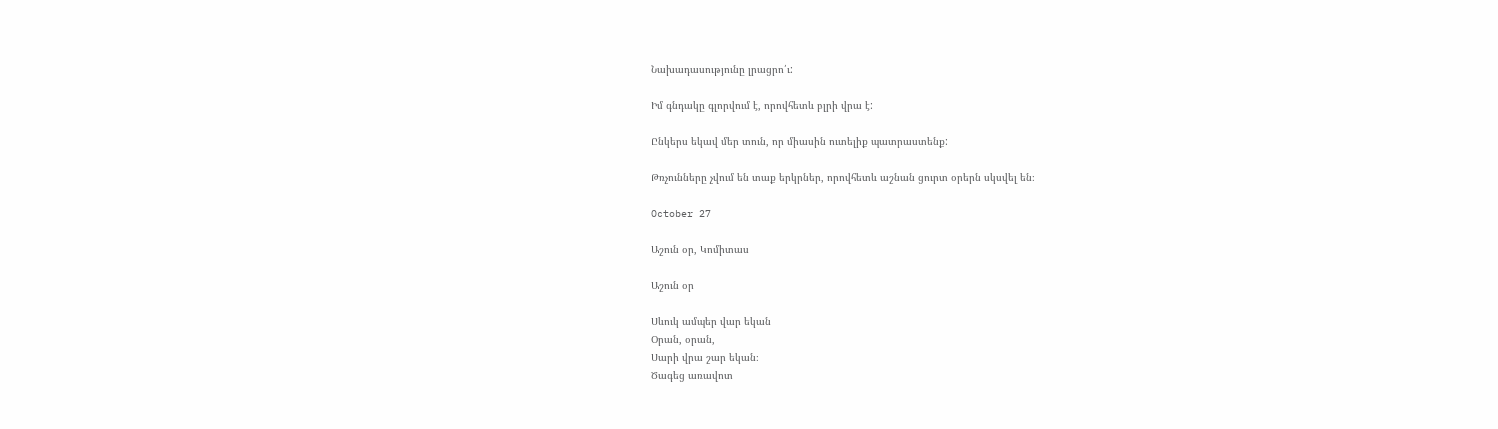Նախադասությունը լրացրո՛ւ:

Իմ գնդակը գլորվում է, որովհետև բլրի վրա է:

Ընկերս եկավ մեր տուն, որ միասին ուտելիք պատրաստենք:

Թռչունները չվում են տաք երկրներ, որովհետև աշնան ցուրտ օրերն սկսվել են։

October 27

Աշուն օր, Կոմիտաս

Աշուն օր

Սևուկ ամպեր վար եկան
Օրան, օրան,
Սարի վրա շար եկան։
Ծագեց առավոտ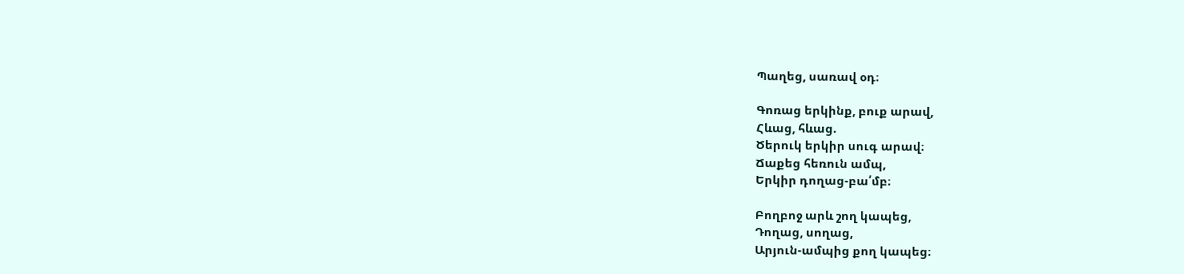Պաղեց, սառավ օդ։

Գոռաց երկինք, բուք արավ,
Հևաց, հևաց.
Ծերուկ երկիր սուգ արավ։
Ճաքեց հեռուն ամպ,
Երկիր դողաց-բա՛մբ։

Բողբոջ արև շող կապեց,
Դողաց, սողաց,
Արյուն-ամպից քող կապեց։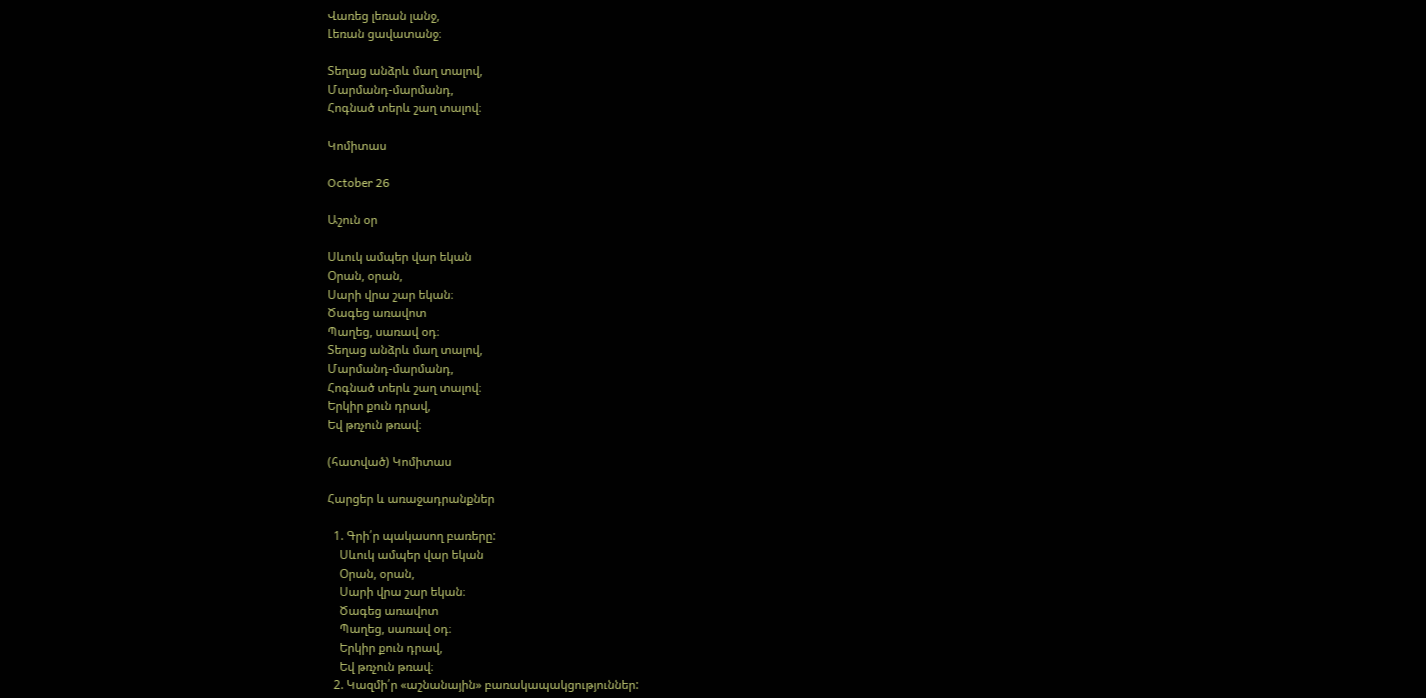Վառեց լեռան լանջ,
Լեռան ցավատանջ։

Տեղաց անձրև մաղ տալով,
Մարմանդ-մարմանդ,
Հոգնած տերև շաղ տալով։

Կոմիտաս

October 26

Աշուն օր

Սևուկ ամպեր վար եկան
Օրան, օրան,
Սարի վրա շար եկան։
Ծագեց առավոտ
Պաղեց, սառավ օդ։
Տեղաց անձրև մաղ տալով,
Մարմանդ-մարմանդ,
Հոգնած տերև շաղ տալով։
Երկիր քուն դրավ,
Եվ թռչուն թռավ։

(հատված) Կոմիտաս

Հարցեր և առաջադրանքներ

  1. Գրի՛ր պակասող բառերը:
    Սևուկ ամպեր վար եկան
    Օրան, օրան,
    Սարի վրա շար եկան։
    Ծագեց առավոտ
    Պաղեց, սառավ օդ։
    Երկիր քուն դրավ,
    Եվ թռչուն թռավ։
  2. Կազմի՛ր «աշնանային» բառակապակցություններ: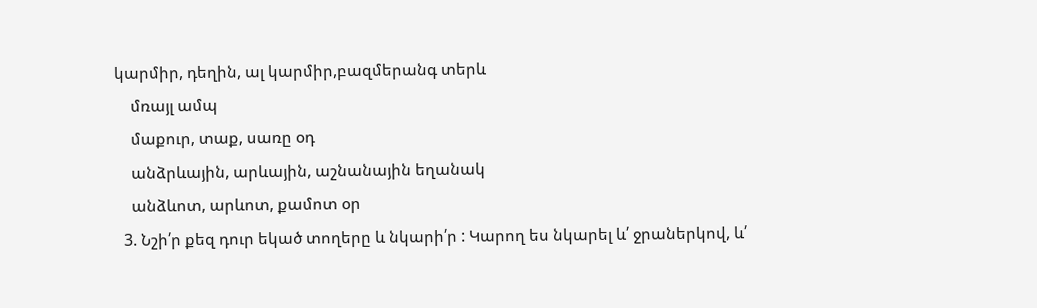կարմիր, դեղին, ալ կարմիր,բազմերանգ տերև
    մռայլ ամպ
    մաքուր, տաք, սառը օդ
    անձրևային, արևային, աշնանային եղանակ
    անձևոտ, արևոտ, քամոտ օր
  3. Նշի՛ր քեզ դուր եկած տողերը և նկարի՛ր : Կարող ես նկարել և՛ ջրաներկով, և՛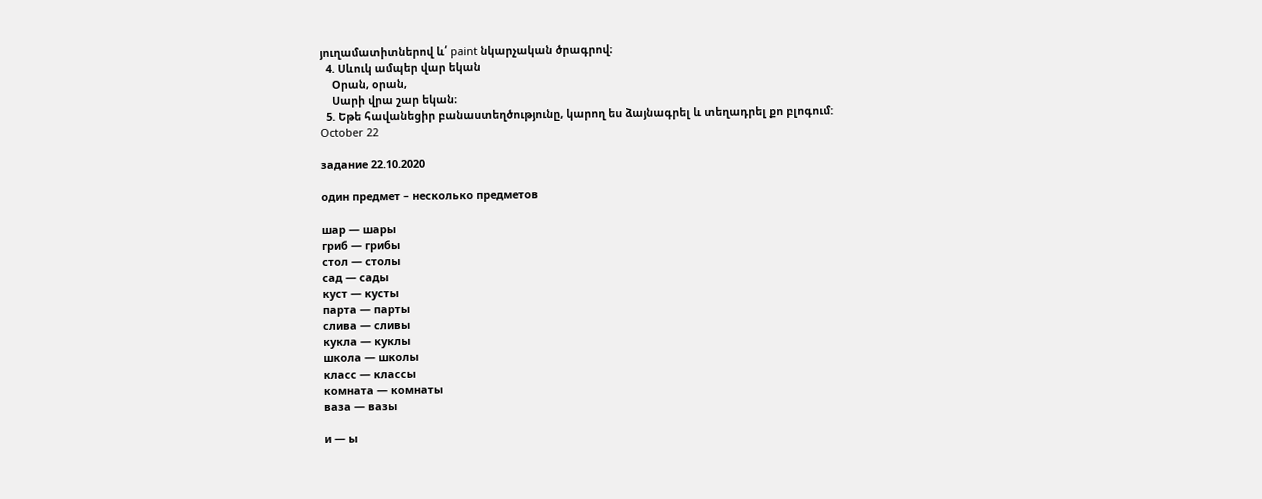յուղամատիտներով և՛ paint նկարչական ծրագրով։
  4. Սևուկ ամպեր վար եկան
    Օրան, օրան,
    Սարի վրա շար եկան։
  5. Եթե հավանեցիր բանաստեղծությունը, կարող ես ձայնագրել և տեղադրել քո բլոգում:
October 22

задание 22.10.2020

один предмет – несколько предметов

шар — шары
гриб — грибы
стол — столы
сад — сады
куст — кусты
парта — парты
слива — сливы
кукла — куклы
школа — школы
класс — классы
комната — комнаты
ваза — вазы

и — ы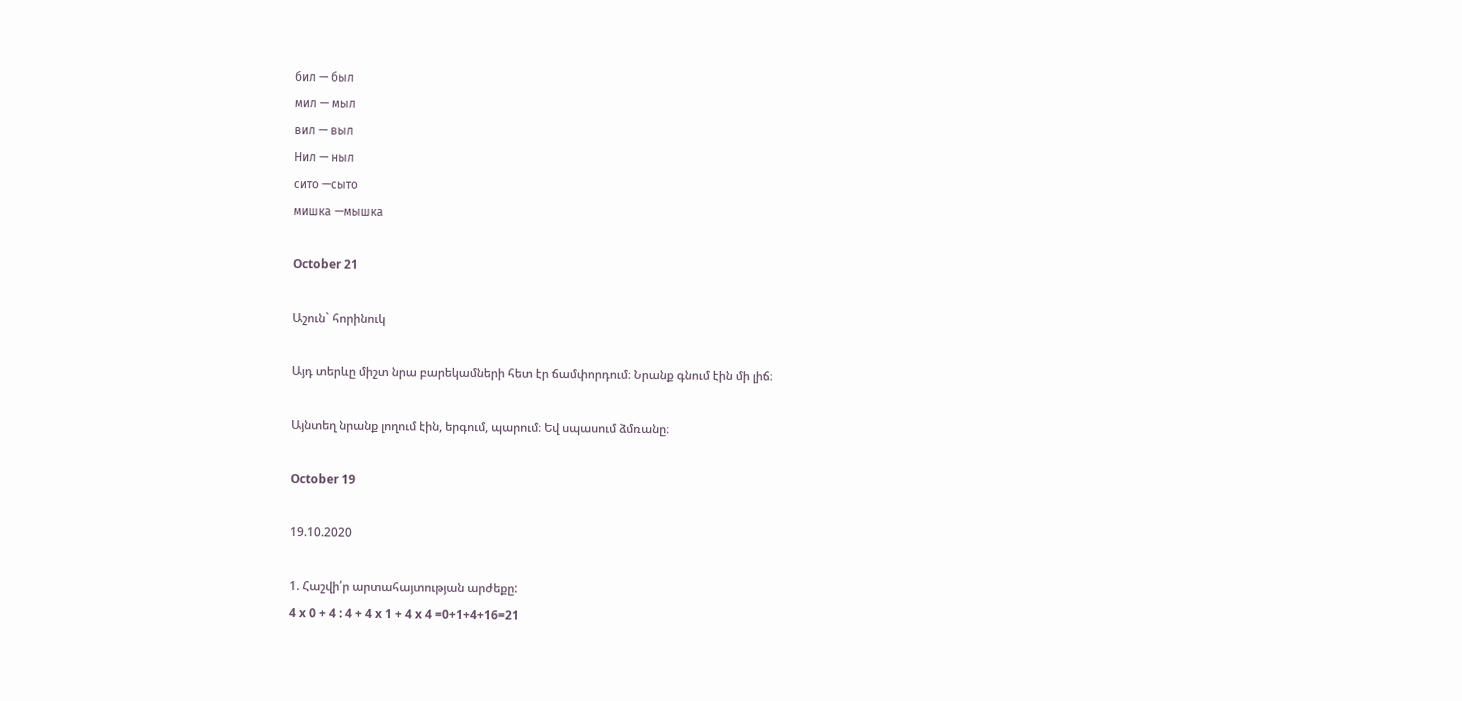бил — был
мил — мыл
вил — выл
Нил — ныл
сито —сыто
мишка —мышка

October 21

Աշուն` հորինուկ

Այդ տերևը միշտ նրա բարեկամների հետ էր ճամփորդում։ Նրանք գնում էին մի լիճ։

Այնտեղ նրանք լողում էին, երգում, պարում։ Եվ սպասում ձմռանը։

October 19

19.10.2020

1. Հաշվի՛ր արտահայտության արժեքը:
4 x 0 + 4 : 4 + 4 x 1 + 4 x 4 =0+1+4+16=21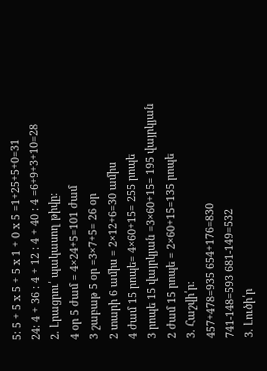5: 5 + 5 x 5 + 5 x 1 + 0 x 5 =1+25+5+0=31
24: 4 + 36 : 4 + 12 : 4 + 40 : 4 =6+9+3+10=28
2. Լրացրու՛ պակասող թիվը։
4 օր 5 ժամ = 4×24+5=101 ժամ
3 շաբաթ 5 օր =3×7+5= 26 օր
2 տարի 6 ամիս = 2×12+6=30 ամիս
4 ժամ 15 րոպե= 4×60+15= 255 րոպե
3 րոպե 15 վայրկյան =3×60+15= 195 վայրկյան
2 ժամ 15 րոպե = 2×60+15=135 րոպե
3. Հաշվի՛ր:
457+478=935 654+176=830
741-148=593 681-149=532
3. Լուծի՛ր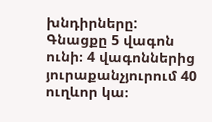խնդիրները:
Գնացքը 5 վագոն ունի։ 4 վագոններից յուրաքանչյուրում 40 ուղևոր կա։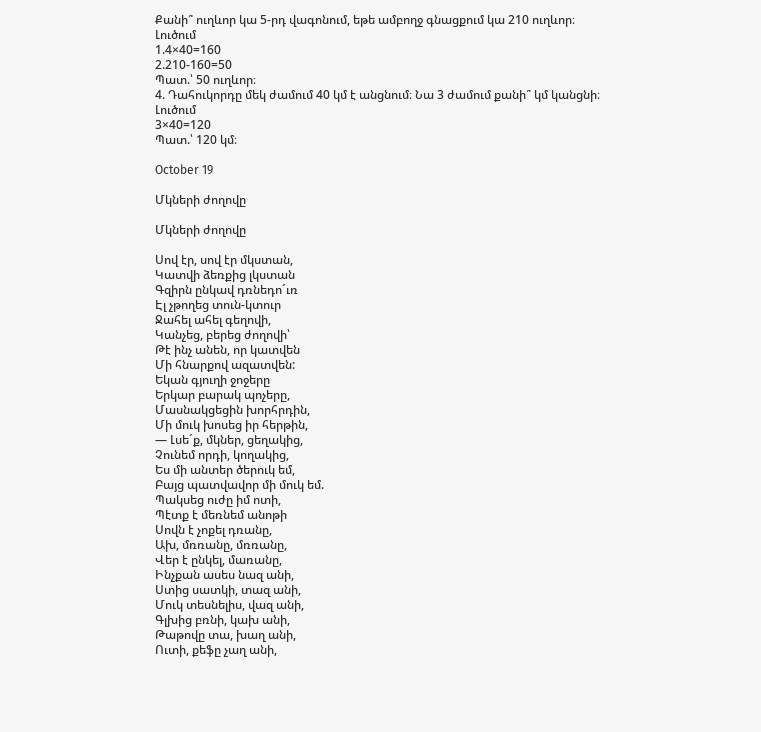Քանի՞ ուղևոր կա 5-րդ վագոնում, եթե ամբողջ գնացքում կա 210 ուղևոր։
Լուծում
1.4×40=160
2.210-160=50
Պատ.՝ 50 ուղևոր։
4. Դահուկորդը մեկ ժամում 40 կմ է անցնում։ Նա 3 ժամում քանի՞ կմ կանցնի։
Լուծում
3×40=120
Պատ.՝ 120 կմ։

October 19

Մկների ժողովը

Մկների ժողովը

Սով էր, սով էր մկստան,
Կատվի ձեռքից լկստան
Գզիրն ընկավ դռնեդո´ւռ
Էլ չթողեց տուն-կտուր
Ջահել ահել գեղովի,
Կանչեց, բերեց ժողովի՝
Թէ ինչ անեն, որ կատվեն
Մի հնարքով ազատվեն:
Եկան գյուղի ջոջերը
Երկար բարակ պոչերը,
Մասնակցեցին խորհրդին,
Մի մուկ խոսեց իր հերթին,
― Լսե´ք, մկներ, ցեղակից,
Չունեմ որդի, կողակից,
Ես մի անտեր ծերուկ եմ,
Բայց պատվավոր մի մուկ եմ.
Պակսեց ուժը իմ ոտի,
Պէտք է մեռնեմ անոթի
Սովն է չոքել դռանը,
Ախ, մռռանը, մռռանը,
Վեր է ընկել, մառանը,
Ինչքան ասես նազ անի,
Ստից սատկի, տազ անի,
Մուկ տեսնելիս, վազ անի,
Գլխից բռնի, կախ անի,
Թաթովը տա, խաղ անի,
Ուտի, քեֆը չաղ անի,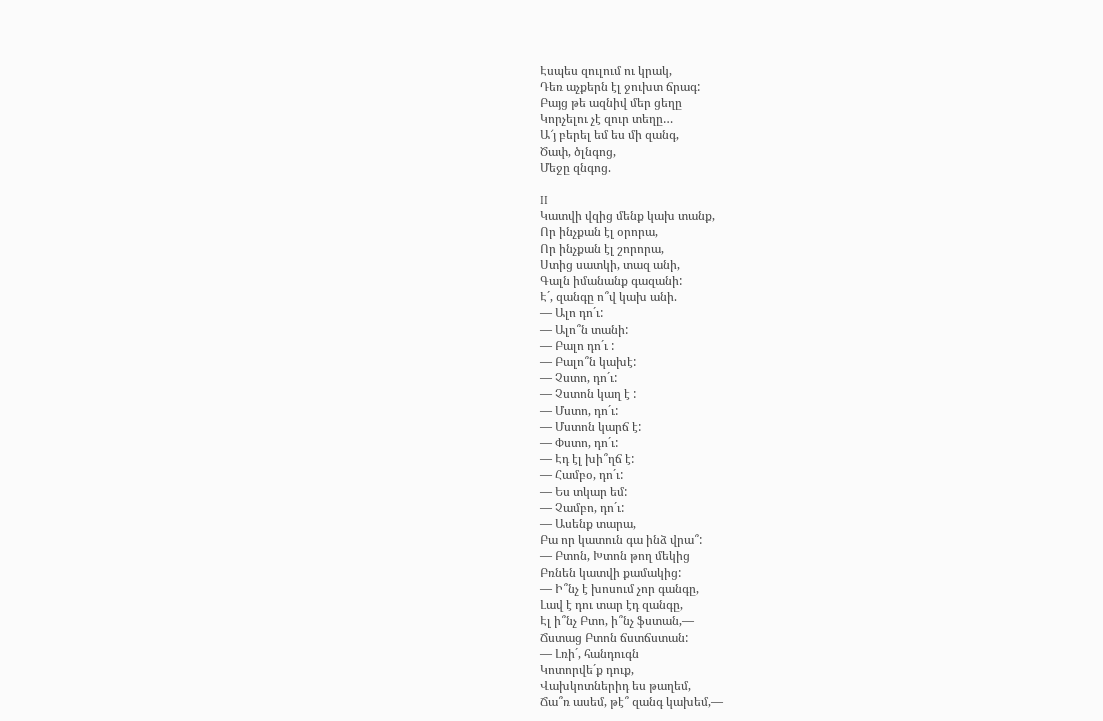Էսպես զուլում ու կրակ,
Դեռ աչքերն էլ ջուխտ ճրագ:
Բայց թե ազնիվ մեր ցեղը
Կորչելու չէ զուր տեղը…
Ա՜յ բերել եմ ես մի զանգ,
Ծափ, ծլնգոց,
Մեջը զնգոց.

II
Կատվի վզից մենք կախ տանք,
Որ ինչքան էլ օրորա,
Որ ինչքան էլ շորորա,
Ստից սատկի, տազ անի,
Գալն իմանանք գազանի:
Է´, զանգը ո՞վ կախ անի.
― Ալո դո´ւ:
― Ալո՞ն տանի:
― Բալո դո´ւ :
― Բալո՞ն կախէ:
― Չստո, դո´ւ:
― Չստոն կաղ է :
― Մստո, դո´ւ:
― Մստոն կարճ է:
― Փստո, դո´ւ:
― Էդ էլ խի՞ղճ է:
― Համբօ, դո´ւ:
― Ես տկար եմ:
― Չամբո, դո´ւ:
― Ասենք տարա,
Բա որ կատուն գա ինձ վրա՞:
― Բտոն, Խտոն թող մեկից
Բռնեն կատվի քամակից:
― Ի՞նչ է խոսում չոր գանգը,
Լավ է դու տար էդ զանգը,
Էլ ի՞նչ Բտո, ի՞նչ ֆստան,―
Ճստաց Բտոն ճստճստան:
― Լռի´, հանդուգն
Կոտորվե´ք դուք,
Վախկոտներիդ ես թաղեմ,
Ճա՞ռ ասեմ, թէ՞ զանգ կախեմ,―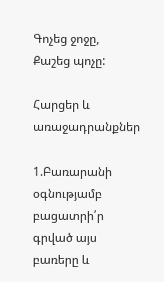Գոչեց ջոջը,
Քաշեց պոչը:

Հարցեր և առաջադրանքներ

1.Բառարանի օգնությամբ բացատրի՛ր գրված այս բառերը և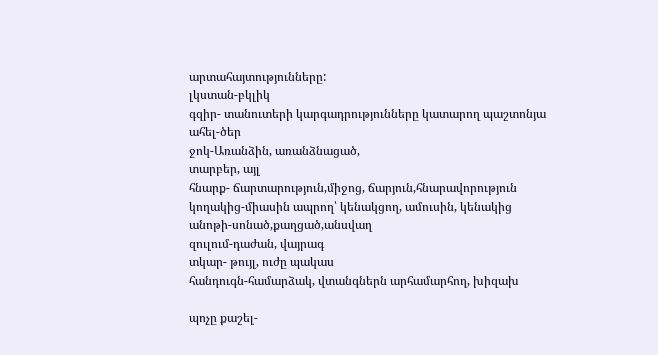արտահայտությունները:
լկստան-բկլիկ
գզիր- տանուտերի կարգադրությունները կատարող պաշտոնյա
ահել-ծեր
ջոկ-Առանձին, առանձնացած,
տարբեր, այլ
հնարք- ճարտարություն,միջոց, ճարյուն,հնարավորություն
կողակից-միասին ապրող՝ կենակցող, ամուսին, կենակից
անոթի-սոնած,քաղցած,անսվաղ
զուլում-դաժան, վայրագ
տկար- թույլ, ուժը պակաս
հանդուգն-համարձակ, վտանգներն արհամարհող, խիզախ

պոչը քաշել-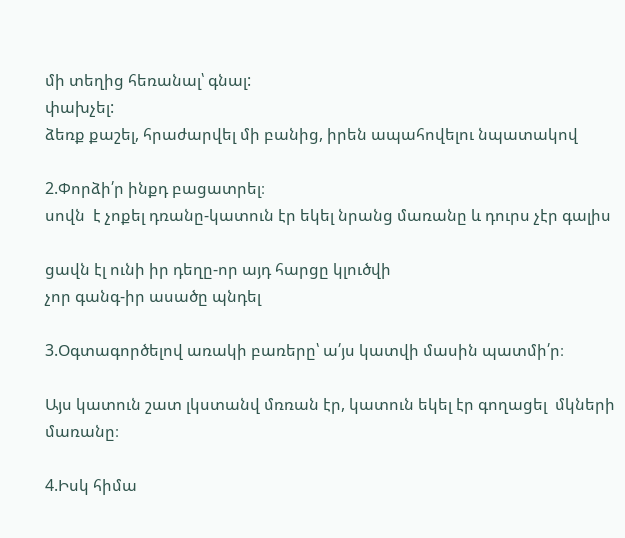մի տեղից հեռանալ՝ գնալ:
փախչել:
ձեռք քաշել, հրաժարվել մի բանից, իրեն ապահովելու նպատակով

2.Փորձի՛ր ինքդ բացատրել։
սովն  է չոքել դռանը-կատուն էր եկել նրանց մառանը և դուրս չէր գալիս

ցավն էլ ունի իր դեղը-որ այդ հարցը կլուծվի
չոր գանգ-իր ասածը պնդել

3.Օգտագործելով առակի բառերը՝ ա՛յս կատվի մասին պատմի՛ր։

Այս կատուն շատ լկստանվ մռռան էր, կատուն եկել էր գողացել  մկների մառանը։

4.Իսկ հիմա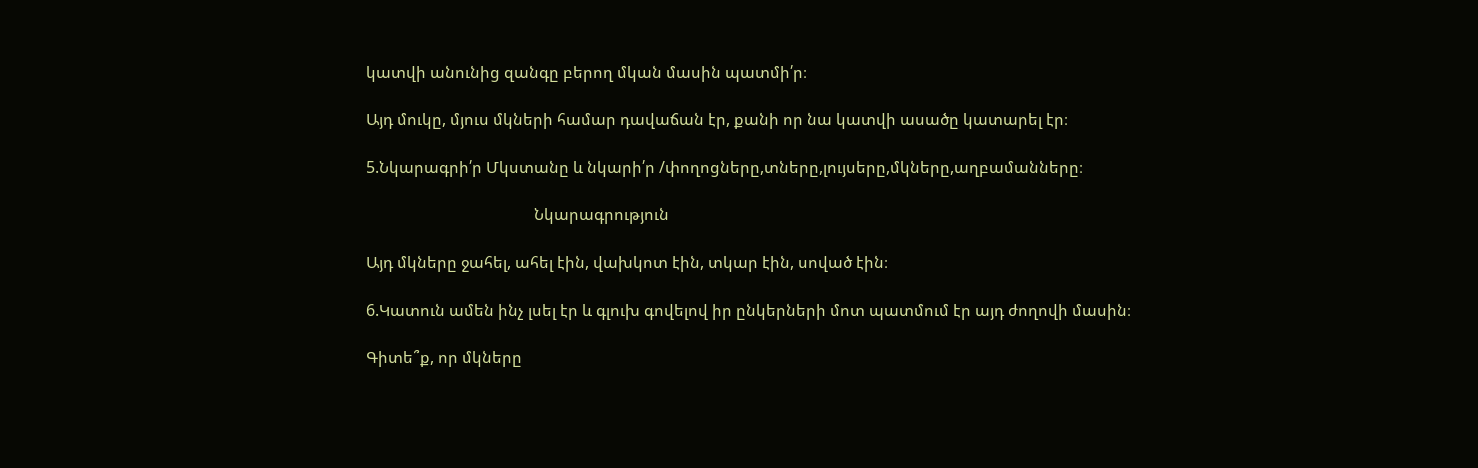կատվի անունից զանգը բերող մկան մասին պատմի՛ր։

Այդ մուկը, մյուս մկների համար դավաճան էր, քանի որ նա կատվի ասածը կատարել էր։

5.Նկարագրի՛ր Մկստանը և նկարի՛ր /փողոցները,տները,լույսերը,մկները,աղբամանները։

                                          Նկարագրություն

Այդ մկները ջահել, ահել էին, վախկոտ էին, տկար էին, սոված էին։

6.Կատուն ամեն ինչ լսել էր և գլուխ գովելով իր ընկերների մոտ պատմում էր այդ ժողովի մասին։

Գիտե՞ք, որ մկները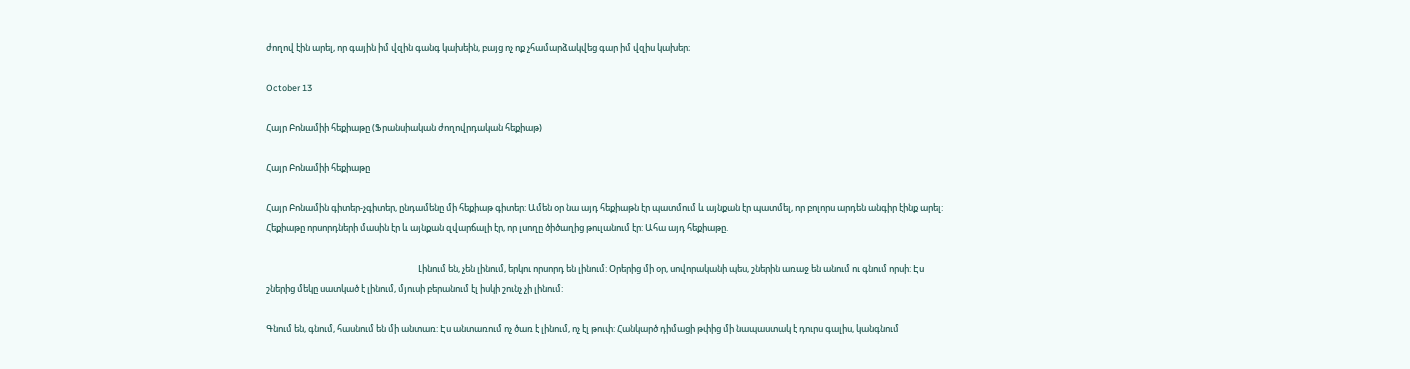ժողով էին արել, որ գային իմ վզին գանգ կախեին, բայց ոչ ոք չհամարձակվեց գար իմ վզիս կախեր։

October 13

Հայր Բոնամիի հեքիաթը (Ֆրանսիական ժողովրդական հեքիաթ)

Հայր Բոնամիի հեքիաթը

Հայր Բոնամին գիտեր-չգիտեր, ընդամենը մի հեքիաթ գիտեր: Ամեն օր նա այդ հեքիաթն էր պատմում և այնքան էր պատմել, որ բոլորս արդեն անգիր էինք արել: Հեքիաթը որսորդների մասին էր և այնքան զվարճալի էր, որ լսողը ծիծաղից թուլանում էր: Ահա այդ հեքիաթը.

                                                                            Լինում են, չեն լինում, երկու որսորդ են լինում: Օրերից մի օր, սովորականի պես, շներին առաջ են անում ու գնում որսի: Էս շներից մեկը սատկած է լինում, մյուսի բերանում էլ իսկի շունչ չի լինում:

Գնում են, գնում, հասնում են մի անտառ: Էս անտառում ոչ ծառ է լինում, ոչ էլ թուփ: Հանկարծ դիմացի թփից մի նապաստակ է դուրս գալիս, կանգնում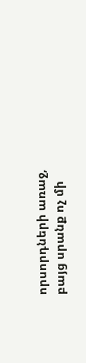որսորդների առաջ, բայց սրանք ոչ մի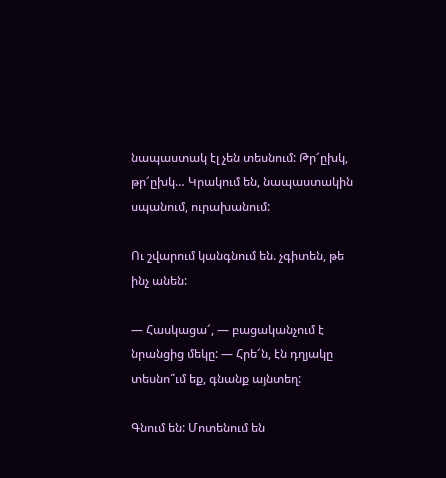նապաստակ էլ չեն տեսնում: Թր՜ըխկ, թր՜ըխկ… Կրակում են, նապաստակին սպանում, ուրախանում:

Ու շվարում կանգնում են. չգիտեն, թե ինչ անեն:

— Հասկացա՜, — բացականչում է նրանցից մեկը: — Հրե՜ն, էն դղյակը տեսնո՞ւմ եք, գնանք այնտեղ:

Գնում են: Մոտենում են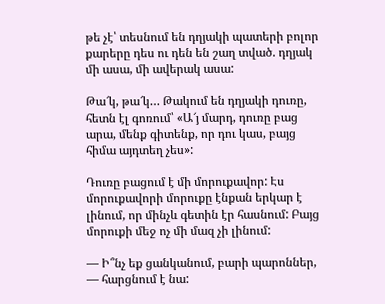թե չէ՝ տեսնում են դղյակի պատերի բոլոր քարերը դես ու դեն են շաղ տված. դղյակ մի ասա, մի ավերակ ասա:

Թա՜կ, թա՜կ… Թակում են դղյակի դուռը, հետն էլ գոռում՝ «Ա՜յ մարդ, դուռը բաց արա, մենք գիտենք, որ դու կաս, բայց հիմա այդտեղ չես»:

Դուռը բացում է մի մորուքավոր: Էս մորուքավորի մորուքը էնքան երկար է լինում, որ մինչև գետին էր հասնում: Բայց մորուքի մեջ ոչ մի մազ չի լինում:

— Ի՞նչ եք ցանկանում, բարի պարոններ, — հարցնում է նա: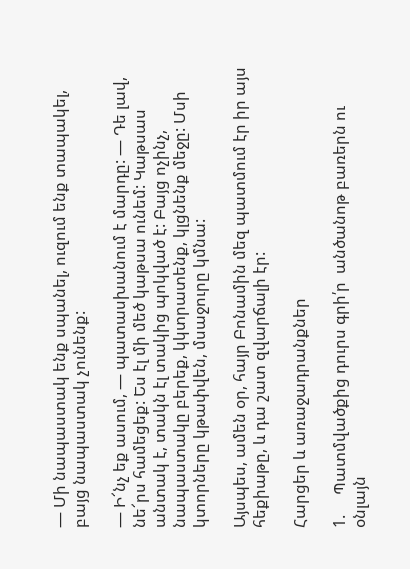— Մի նապաստակ ենք սպանել, ուզում ենք տապակել, բայց նապաստակ չունենք:

— Ի՜նչ եք ասում, — պատասխանում է մարդը: — Դե լավ, նե՜րս համեցեք: Ես էլ մի մեծ կաթսա ունեմ: Կաթսաս անտակ է, տակն էլ տակից պոկված է: Բայց ոչինչ, նապաստակը բերեք, կկտրատենք, կլցնենք մեջը: Մսի կտորները կթափվեն, մսաջուրը կմնա:

Այսպես, ամեն օր, հայր Բոնամին մեզ պատմում էր իր այս հեքիաթը, և դա շատ զվարճալի էր:

Հարցեր և առաջադրանքներ

1.     Պատմվածքից դուրս գրի՛ր  անծանոթ բառերն ու օնլայն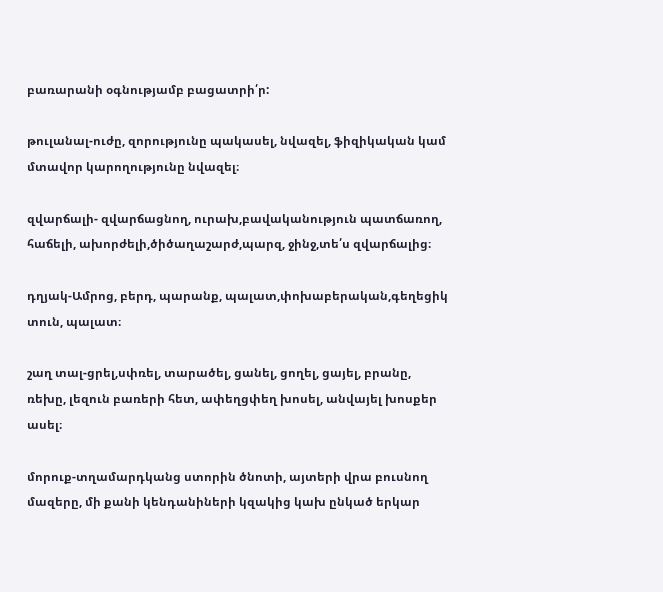բառարանի օգնությամբ բացատրի՛ր:

թուլանալ-ուժը, զորությունը պակասել, նվազել, ֆիզիկական կամ մտավոր կարողությունը նվազել։

զվարճալի- զվարճացնող, ուրախ,բավականություն պատճառող, հաճելի, ախորժելի,ծիծաղաշարժ,պարզ, ջինջ,տե՛ս զվարճալից։

դղյակ-Ամրոց, բերդ, պարանք, պալատ,փոխաբերական,գեղեցիկ տուն, պալատ։

շաղ տալ-ցրել,սփռել, տարածել, ցանել, ցողել, ցայել, բրանը, ռեխը, լեզուն բառերի հետ, ափեղցփեղ խոսել, անվայել խոսքեր ասել։

մորուք-տղամարդկանց ստորին ծնոտի, այտերի վրա բուսնող մազերը, մի քանի կենդանիների կզակից կախ ընկած երկար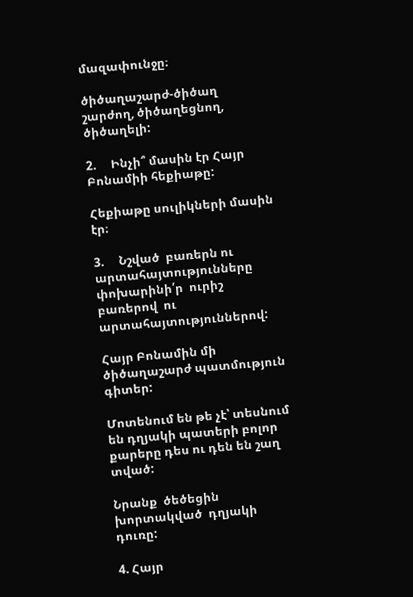մազափունջը։

ծիծաղաշարժ-ծիծաղ շարժող, ծիծաղեցնող, ծիծաղելի:

2.     Ինչի՞ մասին էր Հայր Բոնամիի հեքիաթը:

Հեքիաթը սուլիկների մասին էր։

3.     Նշված  բառերն ու  արտահայտությունները  փոխարինի՛ր  ուրիշ  բառերով  ու արտահայտություններով:

Հայր Բոնամին մի  ծիծաղաշարժ պատմություն գիտեր:

Մոտենում են թե չէ՝ տեսնում են դղյակի պատերի բոլոր քարերը դես ու դեն են շաղ տված:

Նրանք  ծեծեցին  խորտակված  դղյակի  դուռը:

4. Հայր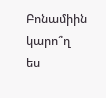Բոնամիին կարո՞ղ  ես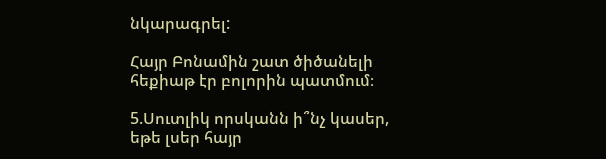նկարագրել:

Հայր Բոնամին շատ ծիծանելի հեքիաթ էր բոլորին պատմում։

5.Սուտլիկ որսկանն ի՞նչ կասեր, եթե լսեր հայր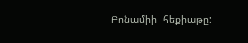Բոնամիի  հեքիաթը: